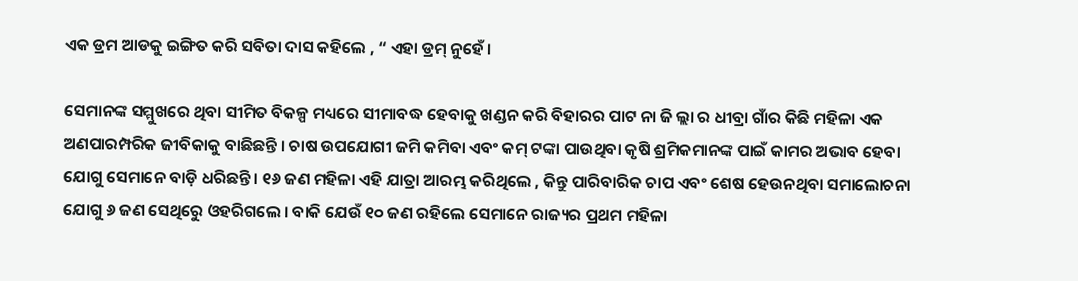ଏକ ଡ୍ରମ ଆଡକୁ ଇଙ୍ଗିତ କରି ସବିତା ଦାସ କହିଲେ , “ ଏହା ଡ୍ରମ୍ ନୁହେଁ ।

ସେମାନଙ୍କ ସମ୍ମୁଖରେ ଥିବା ସୀମିତ ବିକଳ୍ପ ମଧ୍ୟରେ ସୀମାବଦ୍ଧ ହେବାକୁ ଖଣ୍ଡନ କରି ବିହାରର ପାଟ ନା ଜି ଲ୍ଲା ର ଧୀବ୍ରା ଗାଁର କିଛି ମହିଳା ଏକ ଅଣପାରମ୍ପରିକ ଜୀବିକାକୁ ବାଛିଛନ୍ତି । ଚାଷ ଉପଯୋଗୀ ଜମି କମିବା ଏବଂ କମ୍ ଟଙ୍କା ପାଉଥିବା କୃଷି ଶ୍ରମିକମାନଙ୍କ ପାଇଁ କାମର ଅଭାବ ହେବା ଯୋଗୁ ସେମାନେ ବାଡ଼ି ଧରିଛନ୍ତି । ୧୬ ଜଣ ମହିଳା ଏହି ଯାତ୍ରା ଆରମ୍ଭ କରିଥିଲେ , କିନ୍ତୁ ପାରିବାରିକ ଚାପ ଏବଂ ଶେଷ ହେଉନଥିବା ସମାଲୋଚନା ଯୋଗୁ ୬ ଜଣ ସେଥିରେୁ ଓହରିଗଲେ । ବାକି ଯେଉଁ ୧୦ ଜଣ ରହିଲେ ସେମାନେ ରାଜ୍ୟର ପ୍ରଥମ ମହିଳା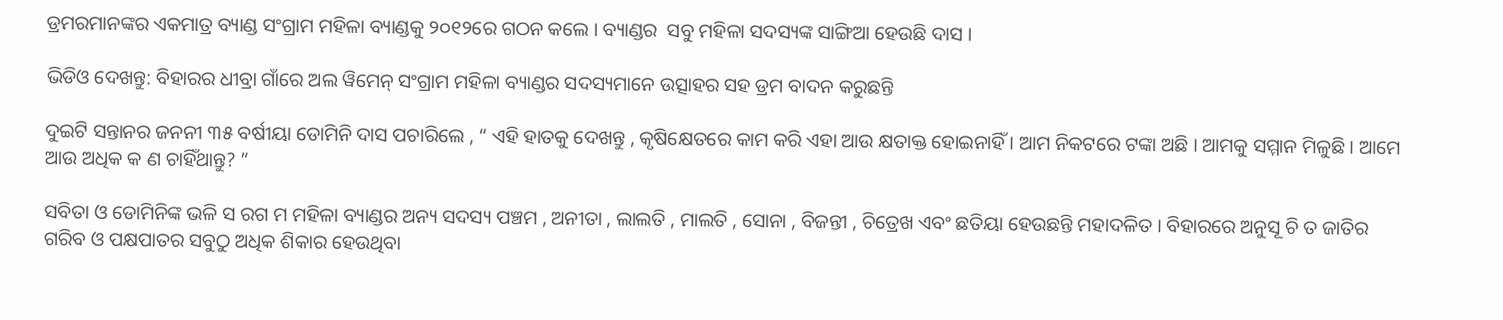ଡ୍ରମରମାନଙ୍କର ଏକମାତ୍ର ବ୍ୟାଣ୍ଡ ସଂଗ୍ରାମ ମହିଳା ବ୍ୟାଣ୍ଡକୁ ୨୦୧୨ରେ ଗଠନ କଲେ । ବ୍ୟାଣ୍ଡର  ସବୁ ମହିଳା ସଦସ୍ୟଙ୍କ ସାଙ୍ଗିଆ ହେଉଛି ଦାସ ।

ଭିଡିଓ ଦେଖନ୍ତୁ: ବିହାରର ଧୀବ୍ରା ଗାଁରେ ଅଲ ୱିମେନ୍ ସଂଗ୍ରାମ ମହିଳା ବ୍ୟାଣ୍ଡର ସଦସ୍ୟମାନେ ଉତ୍ସାହର ସହ ଡ୍ରମ ବାଦନ କରୁଛନ୍ତି

ଦୁଇଟି ସନ୍ତାନର ଜନନୀ ୩୫ ବର୍ଷୀୟା ଡୋମିନି ଦାସ ପଚାରିଲେ , “ ଏହି ହାତକୁ ଦେଖନ୍ତୁ , କୃଷିକ୍ଷେତରେ କାମ କରି ଏହା ଆଉ କ୍ଷତାକ୍ତ ହୋଇନାହିଁ । ଆମ ନିକଟରେ ଟଙ୍କା ଅଛି । ଆମକୁ ସମ୍ମାନ ମିଳୁଛି । ଆମେ ଆଉ ଅଧିକ କ ଣ ଚାହିଁଥାନ୍ତୁ? ”

ସବିତା ଓ ଡୋମିନିଙ୍କ ଭଳି ସ ରଗ ମ ମହିଳା ବ୍ୟାଣ୍ଡର ଅନ୍ୟ ସଦସ୍ୟ ପଞ୍ଚମ , ଅନୀତା , ଲାଲତି , ମାଲତି , ସୋନା , ବିଜନ୍ତୀ , ଚିତ୍ରେଖ ଏବଂ ଛତିୟା ହେଉଛନ୍ତି ମହାଦଳିତ । ବିହାରରେ ଅନୁସୂ ଚି ତ ଜାତିର ଗରିବ ଓ ପକ୍ଷପାତର ସବୁଠୁ ଅଧିକ ଶିକାର ହେଉଥିବା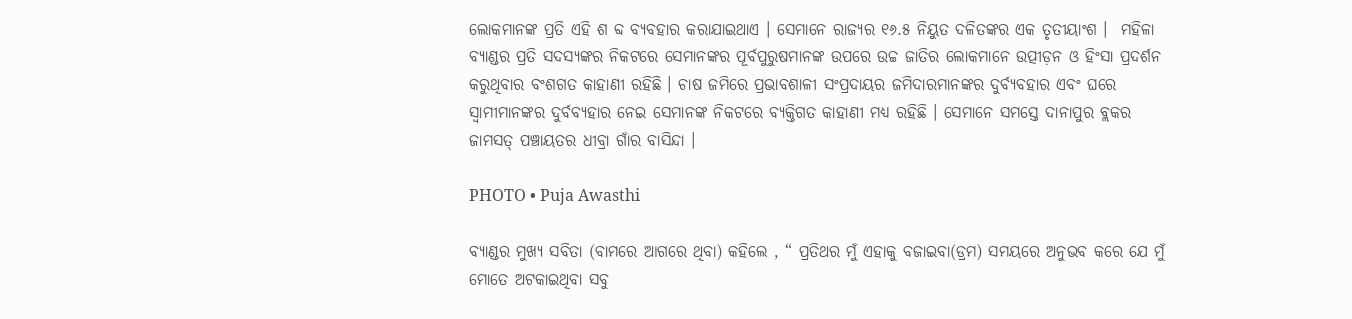ଲୋକମାନଙ୍କ ପ୍ରତି ଏହି ଶ ବ୍ଦ ବ୍ୟବହାର କରାଯାଇଥାଏ । ସେମାନେ ରାଜ୍ୟର ୧୬.୫ ନିୟୁତ ଦଳିତଙ୍କର ଏକ ତୃତୀୟାଂଶ ।  ମହିଳା ବ୍ୟାଣ୍ଡର ପ୍ରତି ସଦସ୍ୟଙ୍କର ନିକଟରେ ସେମାନଙ୍କର ପୂର୍ବପୁରୁଷମାନଙ୍କ ଉପରେ ଉଚ୍ଚ ଜାତିର ଲୋକମାନେ ଉତ୍ପୀଡ଼ନ ଓ ହିଂସା ପ୍ରଦର୍ଶନ କରୁଥିବାର ବଂଶଗତ କାହାଣୀ ରହିଛି । ଚାଷ ଜମିରେ ପ୍ରଭାବଶାଳୀ ସଂପ୍ରଦାୟର ଜମିଦାରମାନଙ୍କର ଦୁର୍ବ୍ୟବହାର ଏବଂ ଘରେ ସ୍ୱାମୀମାନଙ୍କର ଦୁର୍ବବ୍ୟହାର ନେଇ ସେମାନଙ୍କ ନିକଟରେ ବ୍ୟକ୍ତିଗତ କାହାଣୀ ମଧ୍ୟ ରହିଛି । ସେମାନେ ସମସ୍ତେ ଦାନାପୁର ବ୍ଲକର ଜାମସତ୍ ପଞ୍ଚାୟତର ଧୀବ୍ରା ଗାଁର ବାସିନ୍ଦା ।

PHOTO • Puja Awasthi

ବ୍ୟାଣ୍ଡର ମୁଖ୍ୟ ସବିତା (ବାମରେ ଆଗରେ ଥିବା) କହିଲେ , “ ପ୍ରତିଥର ମୁଁ ଏହାକୁ ବଜାଇବା(ଡ୍ରମ) ସମୟରେ ଅନୁଭବ କରେ ଯେ ମୁଁ ମୋତେ ଅଟକାଇଥିବା ସବୁ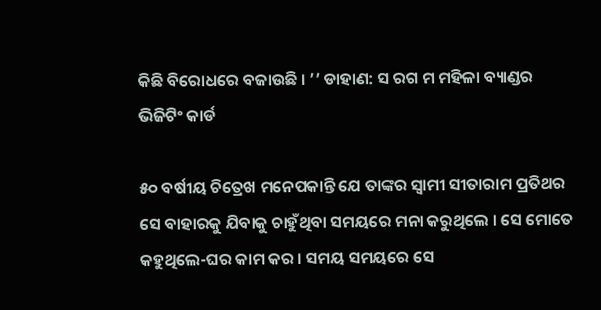କିଛି ବିରୋଧରେ ବଜାଉଛି । ’’ ଡାହାଣ: ସ ରଗ ମ ମହିଳା ବ୍ୟାଣ୍ଡର ଭିଜିଟିଂ କାର୍ଡ

୫୦ ବର୍ଷୀୟ ଚିତ୍ରେଖ ମନେପକାନ୍ତି ଯେ ତାଙ୍କର ସ୍ୱାମୀ ସୀତାରାମ ପ୍ରତିଥର ସେ ବାହାରକୁ ଯିବାକୁ ଚାହୁଁଥିବା ସମୟରେ ମନା କରୁଥିଲେ । ସେ ମୋତେ କହୁଥିଲେ-ଘର କାମ କର । ସମୟ ସମୟରେ ସେ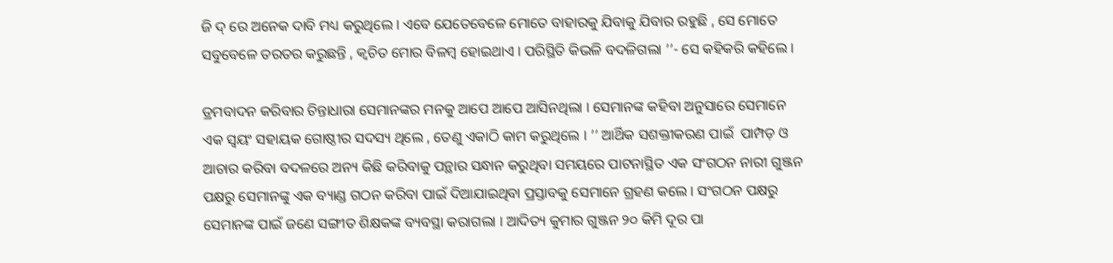ଜି ଦ୍ ରେ ଅନେକ ଦାବି ମଧ୍ୟ କରୁଥିଲେ । ଏବେ ଯେତେବେଳେ ମୋତେ ବାହାରକୁ ଯିବାକୁ ଯିବାର ରହୁଛି , ସେ ମୋତେ ସବୁବେଳେ ତରତର କରୁଛନ୍ତି , କ୍ୱଚିତ ମୋର ବିଳମ୍ବ ହୋଇଥାଏ । ପରିସ୍ଥିତି କିଭଳି ବଦଳିଗଲା ’’- ସେ କହିକରି କହିଲେ ।

ଡ୍ରମବାଦନ କରିବାର ଚିନ୍ତାଧାରା ସେମାନଙ୍କର ମନକୁ ଆପେ ଆପେ ଆସିନଥିଲା । ସେମାନଙ୍କ କହିବା ଅନୁସାରେ ସେମାନେ ଏକ ସ୍ୱୟଂ ସହାୟକ ଗୋଷ୍ଠୀର ସଦସ୍ୟ ଥିଲେ , ତେଣୁ ଏକାଠି କାମ କରୁଥିଲେ । ’’ ଆର୍ଥିକ ସଶକ୍ତୀକରଣ ପାଇଁ  ପାମ୍ପଡ଼ ଓ ଆଚାର କରିବା ବଦଳରେ ଅନ୍ୟ କିଛି କରିବାକୁ ପନ୍ଥାର ସନ୍ଧାନ କରୁଥିବା ସମୟରେ ପାଟନାସ୍ଥିତ ଏକ ସଂଗଠନ ନାରୀ ଗୁଞ୍ଜନ ପକ୍ଷରୁ ସେମାନଙ୍କୁ ଏକ ବ୍ୟାଣ୍ଡ ଗଠନ କରିବା ପାଇଁ ଦିଆଯାଇଥିବା ପ୍ରସ୍ତାବକୁ ସେମାନେ ଗ୍ରହଣ କଲେ । ସଂଗଠନ ପକ୍ଷରୁ ସେମାନଙ୍କ ପାଇଁ ଜଣେ ସଙ୍ଗୀତ ଶିକ୍ଷକଙ୍କ ବ୍ୟବସ୍ଥା କରାଗଲା । ଆଦିତ୍ୟ କୁମାର ଗୁଞ୍ଜନ ୨୦ କିମି ଦୂର ପା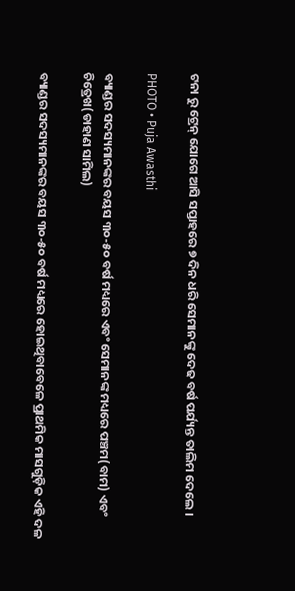ଟନା ରୁ ଟ୍ରେନ୍ ଯୋଗେ ଆସି ସପ୍ତାହରେ ୭ ଦିନ ଧରି ସେମାନଙ୍କୁ ଦେଢ ବର୍ଷ ପର୍ଯ୍ୟନ୍ତ ତାଲିମ ଦେଲେ ।

PHOTO • Puja Awasthi

ବ୍ୟାଣ୍ଡର ସଦସ୍ୟମାନଙ୍କର ବୟସ ୩୦-୫୦ ବର୍ଷ ମଧ୍ୟରେ ଏବଂ ସେମାନଙ୍କ ମଧ୍ୟରେ ପଞ୍ଚମ(ବାମ) ଏବଂ ଚିତ୍ରେଖ(ଡାହାଣ ସାମିଲ)

ବ୍ୟାଣ୍ଡର ସଦସ୍ୟମାନଙ୍କର ବୟସ ୩୦-୫୦ ବର୍ଷ ମଧ୍ୟରେ ହୋଇଥିବାବେଳେ ପ୍ରାଥମିକ ମାସଗୁଡ଼ିକ ଏହି ଦଳ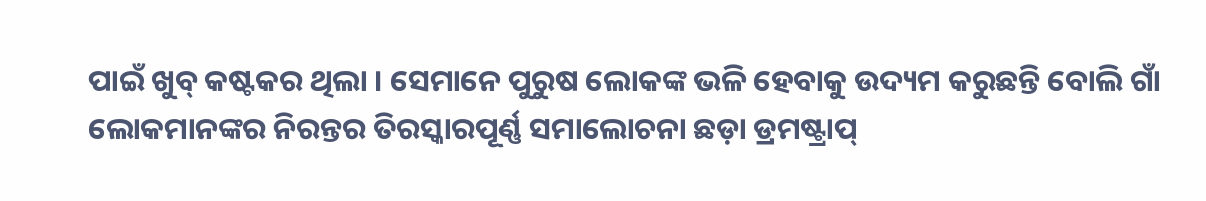ପାଇଁ ଖୁବ୍ କଷ୍ଟକର ଥିଲା । ସେମାନେ ପୁରୁଷ ଲୋକଙ୍କ ଭଳି ହେବାକୁ ଉଦ୍ୟମ କରୁଛନ୍ତି ବୋଲି ଗାଁ ଲୋକମାନଙ୍କର ନିରନ୍ତର ତିରସ୍କାରପୂର୍ଣ୍ଣ ସମାଲୋଚନା ଛଡ଼ା ଡ୍ରମଷ୍ଟ୍ରାପ୍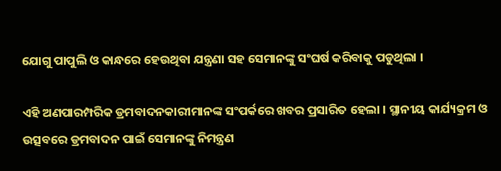ଯୋଗୁ ପାପୁଲି ଓ କାନ୍ଧରେ ହେଉଥିବା ଯନ୍ତ୍ରଣା ସହ ସେମାନଙ୍କୁ ସଂଘର୍ଷ କରିବାକୁ ପଡୁଥିଲା ।

ଏହି ଅଣପାରମ୍ପରିକ ଡ୍ରମବାଦନକାରୀମାନଙ୍କ ସଂପର୍କରେ ଖବର ପ୍ରସାରିତ ହେଲା । ସ୍ଥାନୀୟ କାର୍ଯ୍ୟକ୍ରମ ଓ ଉତ୍ସବରେ ଡ୍ରମବାଦନ ପାଇଁ ସେମାନଙ୍କୁ ନିମନ୍ତ୍ରଣ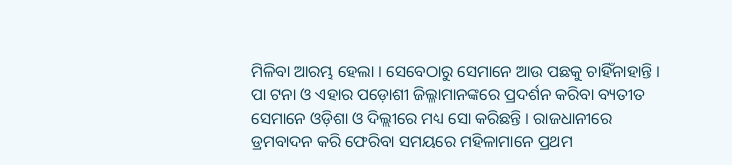ମିଳିବା ଆରମ୍ଭ ହେଲା । ସେବେଠାରୁ ସେମାନେ ଆଉ ପଛକୁ ଚାହିଁନାହାନ୍ତି । ପା ଟନା ଓ ଏହାର ପଡ଼ୋଶୀ ଜିଲ୍ଳାମାନଙ୍କରେ ପ୍ରଦର୍ଶନ କରିବା ବ୍ୟତୀତ ସେମାନେ ଓଡ଼ିଶା ଓ ଦିଲ୍ଲୀରେ ମଧ୍ୟ ସୋ କରିଛନ୍ତି । ରାଜଧାନୀରେ ଡ୍ରମବାଦନ କରି ଫେରିବା ସମୟରେ ମହିଳାମାନେ ପ୍ରଥମ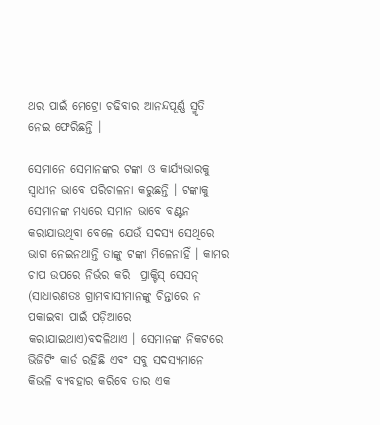ଥର ପାଇଁ ମେଟ୍ରୋ ଚଢିବାର ଆନନ୍ଦପୂର୍ଣ୍ଣ ସ୍ମୃତି ନେଇ ଫେରିଛନ୍ତି ।

ସେମାନେ ସେମାନଙ୍କର ଟଙ୍କା ଓ କାର୍ଯ୍ୟଭାରକୁ ସ୍ୱାଧୀନ ଭାବେ ପରିଚାଳନା କରୁଛନ୍ତି । ଟଙ୍କାକୁ ସେମାନଙ୍କ ମଧ୍ୟରେ ସମାନ ଭାବେ ବଣ୍ଟନ କରାଯାଉଥିବା ବେଳେ ଯେଉଁ ସଦସ୍ୟ ସେଥିରେ ଭାଗ ନେଇନଥାନ୍ତି ତାଙ୍କୁ ଟଙ୍କା ମିଳେନାହିଁ । କାମର ଚାପ ଉପରେ ନିର୍ଭର କରି  ପ୍ରାକ୍ଟିସ୍ ସେସନ୍ (ସାଧାରଣତଃ ଗ୍ରାମବାସୀମାନଙ୍କୁ ଚିନ୍ତାରେ ନ ପକାଇବା ପାଇଁ ପଡ଼ିଆରେ କରାଯାଇଥାଏ)ବଦଳିଥାଏ । ସେମାନଙ୍କ ନିକଟରେ ଭିଜିଟିଂ କାର୍ଡ ରହିଛି ଏବଂ ସବୁ ସଦସ୍ୟମାନେ କିଭଳି ବ୍ୟବହାର କରିବେ ତାର ଏକ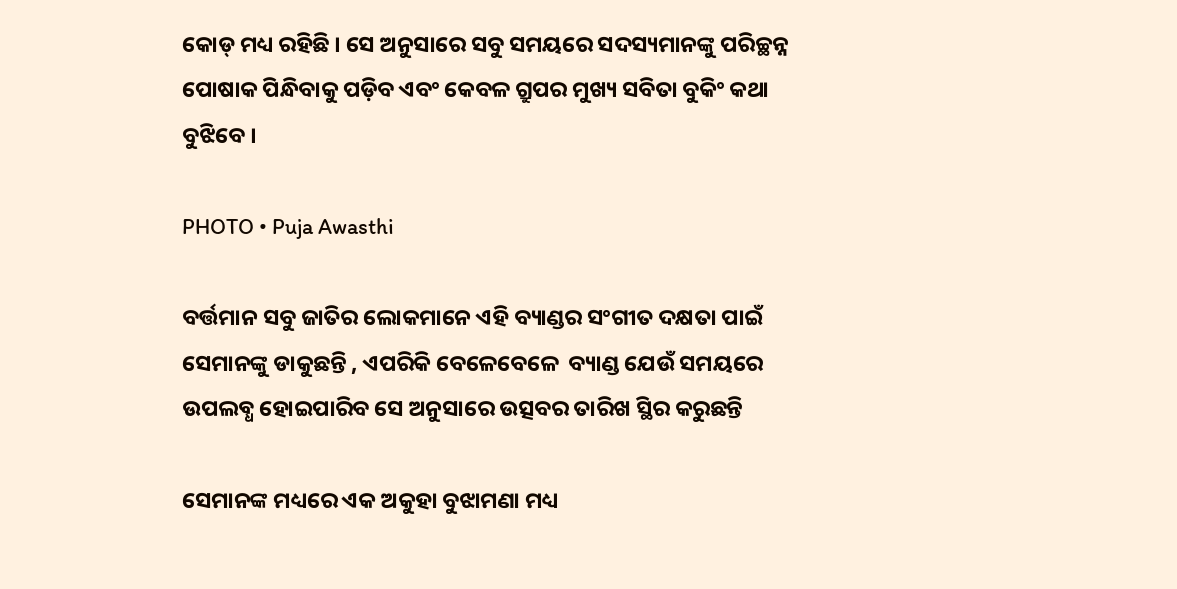କୋଡ୍ ମଧ୍ୟ ରହିଛି । ସେ ଅନୁସାରେ ସବୁ ସମୟରେ ସଦସ୍ୟମାନଙ୍କୁ ପରିଚ୍ଛନ୍ନ ପୋଷାକ ପିନ୍ଧିବାକୁ ପଡ଼ିବ ଏବଂ କେବଳ ଗ୍ରୁପର ମୁଖ୍ୟ ସବିତା ବୁକିଂ କଥା ବୁଝିବେ ।

PHOTO • Puja Awasthi

ବର୍ତ୍ତମାନ ସବୁ ଜାତିର ଲୋକମାନେ ଏହି ବ୍ୟାଣ୍ଡର ସଂଗୀତ ଦକ୍ଷତା ପାଇଁ ସେମାନଙ୍କୁ ଡାକୁଛନ୍ତି , ଏପରିକି ବେଳେବେଳେ  ବ୍ୟାଣ୍ଡ ଯେଉଁ ସମୟରେ ଉପଲବ୍ଧ ହୋଇପାରିବ ସେ ଅନୁସାରେ ଉତ୍ସବର ତାରିଖ ସ୍ଥିର କରୁଛନ୍ତି

ସେମାନଙ୍କ ମଧ୍ୟରେ ଏକ ଅକୁହା ବୁଝାମଣା ମଧ୍ୟ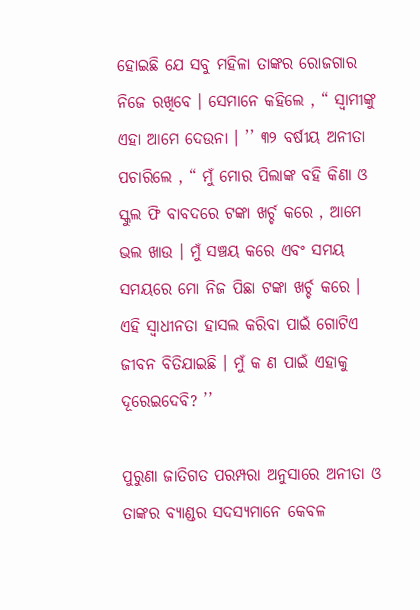ହୋଇଛି ଯେ ସବୁ ମହିଳା ତାଙ୍କର ରୋଜଗାର ନିଜେ ରଖିବେ । ସେମାନେ କହିଲେ , “ ସ୍ୱାମୀଙ୍କୁ ଏହା ଆମେ ଦେଉନା । ’’ ୩୨ ବର୍ଷୀୟ ଅନୀତା ପଚାରିଲେ , “ ମୁଁ ମୋର ପିଲାଙ୍କ ବହି କିଣା ଓ ସ୍କୁଲ ଫି ବାବଦରେ ଟଙ୍କା ଖର୍ଚ୍ଚ କରେ , ଆମେ ଭଲ ଖାଉ । ମୁଁ ସଞ୍ଚୟ କରେ ଏବଂ ସମୟ ସମୟରେ ମୋ ନିଜ ପିଛା ଟଙ୍କା ଖର୍ଚ୍ଚ କରେ । ଏହି ସ୍ୱାଧୀନତା ହାସଲ କରିବା ପାଇଁ ଗୋଟିଏ ଜୀବନ ବିତିଯାଇଛି । ମୁଁ କ ଣ ପାଇଁ ଏହାକୁ ଦୂରେଇଦେବି? ’’

ପୁରୁଣା ଜାତିଗତ ପରମ୍ପରା ଅନୁସାରେ ଅନୀତା ଓ ତାଙ୍କର ବ୍ୟାଣ୍ଡର ସଦସ୍ୟମାନେ କେବଳ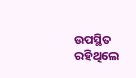ଉପସ୍ଥିତ ରହିଥିଲେ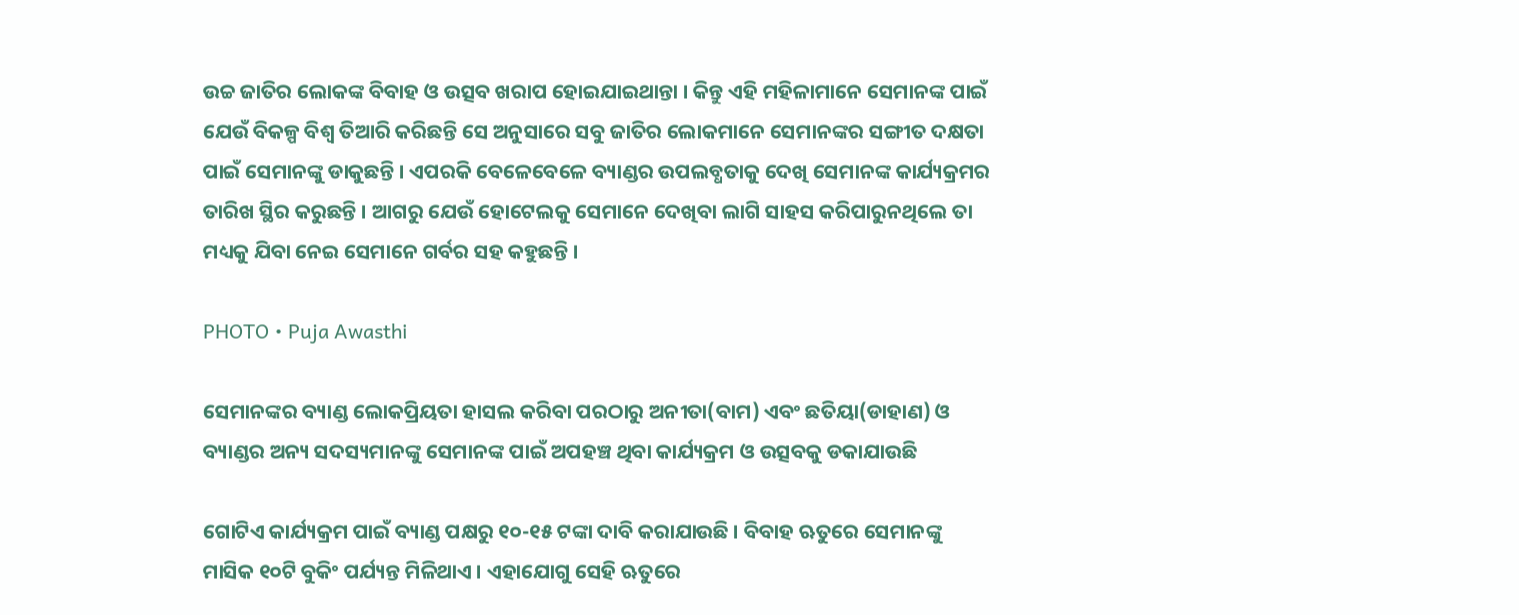ଉଚ୍ଚ ଜାତିର ଲୋକଙ୍କ ବିବାହ ଓ ଉତ୍ସବ ଖରାପ ହୋଇଯାଇଥାନ୍ତା । କିନ୍ତୁ ଏହି ମହିଳାମାନେ ସେମାନଙ୍କ ପାଇଁ ଯେଉଁ ବିକଳ୍ପ ବିଶ୍ୱ ତିଆରି କରିଛନ୍ତି ସେ ଅନୁସାରେ ସବୁ ଜାତିର ଲୋକମାନେ ସେମାନଙ୍କର ସଙ୍ଗୀତ ଦକ୍ଷତା ପାଇଁ ସେମାନଙ୍କୁ ଡାକୁଛନ୍ତି । ଏପରକି ବେଳେବେଳେ ବ୍ୟାଣ୍ଡର ଉପଲବ୍ଧତାକୁ ଦେଖି ସେମାନଙ୍କ କାର୍ଯ୍ୟକ୍ରମର ତାରିଖ ସ୍ଥିର କରୁଛନ୍ତି । ଆଗରୁ ଯେଉଁ ହୋଟେଲକୁ ସେମାନେ ଦେଖିବା ଲାଗି ସାହସ କରିପାରୁନଥିଲେ ତା ମଧ୍ୟକୁ ଯିବା ନେଇ ସେମାନେ ଗର୍ବର ସହ କହୁଛନ୍ତି ।

PHOTO • Puja Awasthi

ସେମାନଙ୍କର ବ୍ୟାଣ୍ଡ ଲୋକପ୍ରିୟତା ହାସଲ କରିବା ପରଠାରୁ ଅନୀତା(ବାମ) ଏବଂ ଛତିୟା(ଡାହାଣ) ଓ ବ୍ୟାଣ୍ଡର ଅନ୍ୟ ସଦସ୍ୟମାନଙ୍କୁ ସେମାନଙ୍କ ପାଇଁ ଅପହଞ୍ଚ ଥିବା କାର୍ଯ୍ୟକ୍ରମ ଓ ଉତ୍ସବକୁ ଡକାଯାଉଛି

ଗୋଟିଏ କାର୍ଯ୍ୟକ୍ରମ ପାଇଁ ବ୍ୟାଣ୍ଡ ପକ୍ଷରୁ ୧୦-୧୫ ଟଙ୍କା ଦାବି କରାଯାଉଛି । ବିବାହ ଋତୁରେ ସେମାନଙ୍କୁ ମାସିକ ୧୦ଟି ବୁକିଂ ପର୍ଯ୍ୟନ୍ତ ମିଳିଥାଏ । ଏହାଯୋଗୁ ସେହି ଋତୁରେ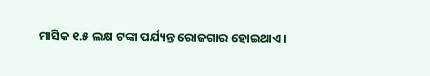ମାସିକ ୧.୫ ଲକ୍ଷ ଟଙ୍କା ପର୍ଯ୍ୟନ୍ତ ରୋଜଗାର ହୋଇଥାଏ ।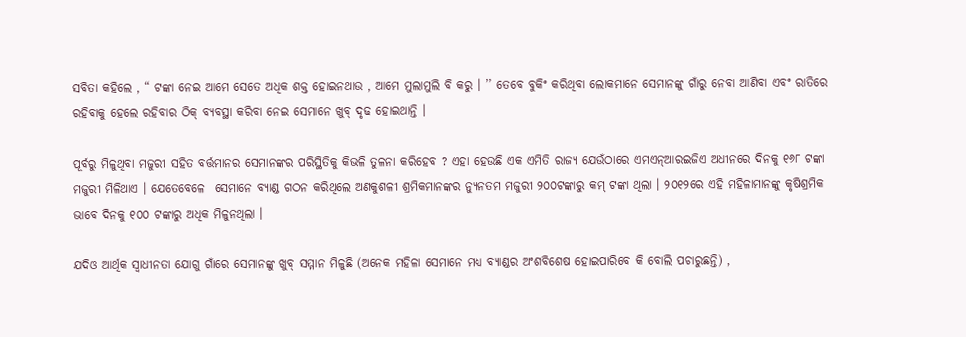ସବିତା କହିଲେ , “ ଟଙ୍କା ନେଇ ଆମେ ସେତେ ଅଧିକ ଶକ୍ତ ହୋଇନଥାଉ , ଆମେ ମୁଲାମୁଲି ବି କରୁ । ’’ ତେବେ ବୁକିଂ କରିଥିବା ଲୋକମାନେ ସେମାନଙ୍କୁ ଗାଁରୁ ନେବା ଆଣିବା ଏବଂ ରାତିରେ ରହିବାକୁ ହେଲେ ରହିବାର ଠିକ୍ ବ୍ୟବସ୍ଥା କରିବା ନେଇ ସେମାନେ ଖୁବ୍ ଦୃଢ ହୋଇଥାନ୍ତି ।

ପୂର୍ବରୁ ମିଳୁଥିବା ମଜୁରୀ ସହିତ ବର୍ତ୍ତମାନର ସେମାନଙ୍କର ପରିସ୍ଥିତିକୁ କିଭଳି ତୁଳନା କରିହେବ ? ଏହା ହେଉଛି ଏକ ଏମିତି ରାଜ୍ୟ ଯେଉଁଠାରେ ଏମଏନ୍ଆରଇଜିଏ ଅଧୀନରେ ଦିନକୁ ୧୬୮ ଟଙ୍କା ମଜୁରୀ ମିଳିଥାଏ । ଯେତେବେଳେ  ସେମାନେ ବ୍ୟାଣ୍ଡ ଗଠନ କରିଥିଲେ ଅଣକୁଶଳୀ ଶ୍ରମିକମାନଙ୍କର ନ୍ୟୁନତମ ମଜୁରୀ ୨୦୦ଟଙ୍କାରୁ କମ୍ ଟଙ୍କା ଥିଲା । ୨୦୧୨ରେ ଏହି ମହିଳାମାନଙ୍କୁ କୃଷିଶ୍ରମିକ ଭାବେ ଦିନକୁ ୧୦୦ ଟଙ୍କାରୁ ଅଧିକ ମିଳୁନଥିଲା ।

ଯଦିଓ ଆର୍ଥିକ ସ୍ୱାଧୀନତା ଯୋଗୁ ଗାଁରେ ସେମାନଙ୍କୁ ଖୁବ୍ ସମ୍ମାନ ମିଳୁଛି (ଅନେକ ମହିଳା ସେମାନେ ମଧ୍ୟ ବ୍ୟାଣ୍ଡର ଅଂଶବିଶେଷ ହୋଇପାରିବେ କି ବୋଲି ପଚାରୁଛନ୍ତି) ,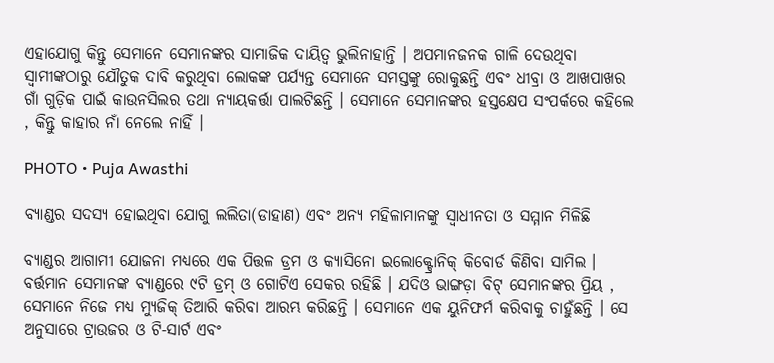ଏହାଯୋଗୁ କିନ୍ତୁ ସେମାନେ ସେମାନଙ୍କର ସାମାଜିକ ଦାୟିତ୍ୱ ଭୁଲିନାହାନ୍ତି । ଅପମାନଜନକ ଗାଳି ଦେଉଥିବା ସ୍ୱାମୀଙ୍କଠାରୁ ଯୌତୁକ ଦାବି କରୁଥିବା ଲୋକଙ୍କ ପର୍ଯ୍ୟନ୍ତ ସେମାନେ ସମସ୍ତଙ୍କୁ ରୋକୁଛନ୍ତି ଏବଂ ଧୀବ୍ରା ଓ ଆଖପାଖର ଗାଁ ଗୁଡ଼ିକ ପାଇଁ କାଉନସିଲର ତଥା ନ୍ୟାୟକର୍ତ୍ତା ପାଲଟିଛନ୍ତି । ସେମାନେ ସେମାନଙ୍କର ହସ୍ତକ୍ଷେପ ସଂପର୍କରେ କହିଲେ , କିନ୍ତୁ କାହାର ନାଁ ନେଲେ ନାହିଁ ।

PHOTO • Puja Awasthi

ବ୍ୟାଣ୍ଡର ସଦସ୍ୟ ହୋଇଥିବା ଯୋଗୁ ଲଲିତା(ଡାହାଣ) ଏବଂ ଅନ୍ୟ ମହିଳାମାନଙ୍କୁ ସ୍ୱାଧୀନତା ଓ ସମ୍ମାନ ମିଳିଛି

ବ୍ୟାଣ୍ଡର ଆଗାମୀ ଯୋଜନା ମଧ୍ୟରେ ଏକ ପିତ୍ତଳ ଡ୍ରମ ଓ କ୍ୟାସିନୋ ଇଲୋକ୍ଟ୍ରୋନିକ୍ କିବୋର୍ଡ କିଣିବା ସାମିଲ । ବର୍ତ୍ତମାନ ସେମାନଙ୍କ ବ୍ୟାଣ୍ଡରେ ୯ଟି ଡ୍ରମ୍ ଓ ଗୋଟିଏ ସେକର ରହିଛି । ଯଦିଓ ଭାଙ୍ଗଡ଼ା ବିଟ୍ ସେମାନଙ୍କର ପ୍ରିୟ , ସେମାନେ ନିଜେ ମଧ୍ୟ ମ୍ୟୁଜିକ୍ ତିଆରି କରିବା ଆରମ୍ଭ କରିଛନ୍ତି । ସେମାନେ ଏକ ୟୁନିଫର୍ମ କରିବାକୁ ଚାହୁଁଛନ୍ତି । ସେ ଅନୁସାରେ ଟ୍ରାଉଜର ଓ ଟି-ସାର୍ଟ ଏବଂ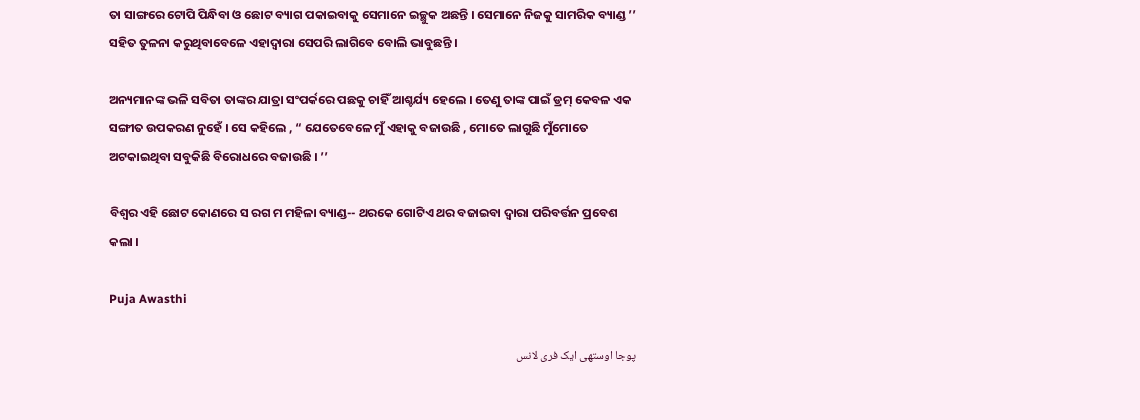ତା ସାଙ୍ଗରେ ଟୋପି ପିନ୍ଧିବା ଓ ଛୋଟ ବ୍ୟାଗ ପକାଇବାକୁ ସେମାନେ ଇଚ୍ଛୁକ ଅଛନ୍ତି । ସେମାନେ ନିଜକୁ ସାମରିକ ବ୍ୟାଣ୍ଡ ’’ ସହିତ ତୁଳନା କରୁଥିବାବେଳେ ଏହାଦ୍ୱାରା ସେପରି ଲାଗିବେ ବୋଲି ଭାବୁଛନ୍ତି ।

ଅନ୍ୟମାନଙ୍କ ଭଳି ସବିତା ତାଙ୍କର ଯାତ୍ରା ସଂପର୍କରେ ପଛକୁ ଚାହିଁ ଆଶ୍ଚର୍ଯ୍ୟ ହେଲେ । ତେଣୁ ତାଙ୍କ ପାଇଁ ଡ୍ରମ୍ କେବଳ ଏକ ସଙ୍ଗୀତ ଉପକରଣ ନୁହେଁ । ସେ କହିଲେ , “ ଯେତେବେଳେ ମୁଁ ଏହାକୁ ବଜାଉଛି , ମୋତେ ଲାଗୁଛି ମୁଁମୋତେ ଅଟକାଇଥିବା ସବୁକିଛି ବିରୋଧରେ ବଜାଉଛି । ’’

ବିଶ୍ୱର ଏହି ଛୋଟ କୋଣରେ ସ ରଗ ମ ମହିଳା ବ୍ୟାଣ୍ଡ-- ଥରକେ ଗୋଟିଏ ଥର ବଜାଇବା ଦ୍ୱାରା ପରିବର୍ତ୍ତନ ପ୍ରବେଶ କଲା ।

Puja Awasthi

پوجا اوستھی ایک فری لانس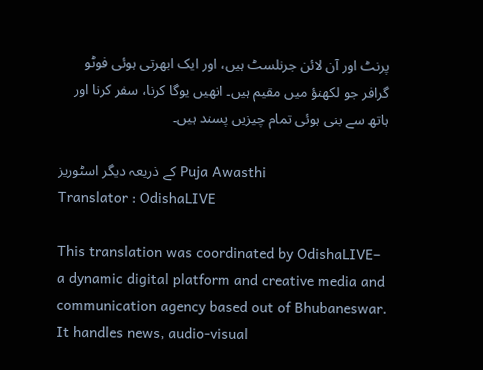پرنٹ اور آن لائن جرنلسٹ ہیں، اور ایک ابھرتی ہوئی فوٹو گرافر جو لکھنؤ میں مقیم ہیں۔ انھیں یوگا کرنا، سفر کرنا اور ہاتھ سے بنی ہوئی تمام چیزیں پسند ہیں۔

کے ذریعہ دیگر اسٹوریز Puja Awasthi
Translator : OdishaLIVE

This translation was coordinated by OdishaLIVE– a dynamic digital platform and creative media and communication agency based out of Bhubaneswar. It handles news, audio-visual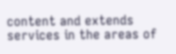content and extends services in the areas of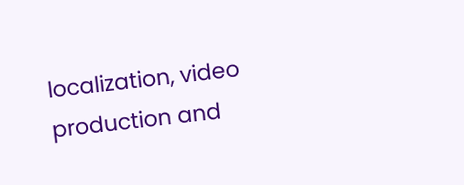localization, video production and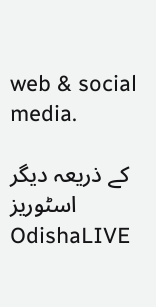web & social media.

کے ذریعہ دیگر اسٹوریز OdishaLIVE